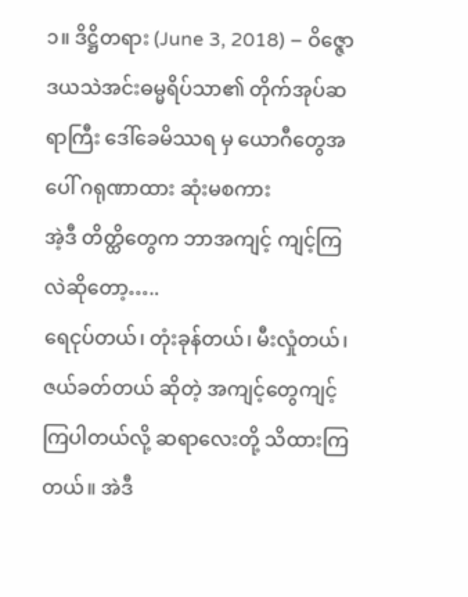၁။ ဒိဋ္ဌိတရား (June 3, 2018) – ဝိဇ္ဇောဒယသဲအင်းဓမ္မရိပ်သာ၏ တိုက်အုပ်ဆရာကြီး ဒေါ်ခေမိဿရ မှ ယောဂီတွေအပေါ် ဂရုဏာထား ဆုံးမစကား
အဲ့ဒီ တိတ္ထိတွေက ဘာအကျင့် ကျင့်ကြလဲဆိုတော့…..
ရေငုပ်တယ်၊ တုံးခုန်တယ်၊ မီးလှုံတယ်၊ ဇယ်ခတ်တယ် ဆိုတဲ့ အကျင့်တွေကျင့်ကြပါတယ်လို့ ဆရာလေးတို့ သိထားကြတယ်။ အဲဒီ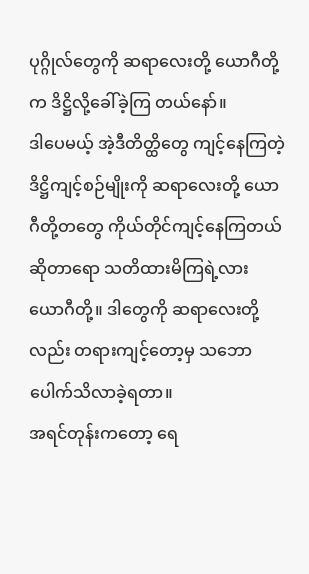ပုဂ္ဂိုလ်တွေကို ဆရာလေးတို့ ယောဂီတို့က ဒိဋ္ဌိလို့ခေါ်ခဲ့ကြ တယ်နော်။
ဒါပေမယ့် အဲ့ဒီတိတ္ထိတွေ ကျင့်နေကြတဲ့ ဒိဋ္ဌိကျင့်စဉ်မျိုးကို ဆရာလေးတို့ ယောဂီတို့တတွေ ကိုယ်တိုင်ကျင့်နေကြတယ်ဆိုတာရော သတိထားမိကြရဲ့လား ယောဂီတို့။ ဒါတွေကို ဆရာလေးတို့လည်း တရားကျင့်တော့မှ သဘောပေါက်သိလာခဲ့ရတာ။
အရင်တုန်းကတော့ ရေ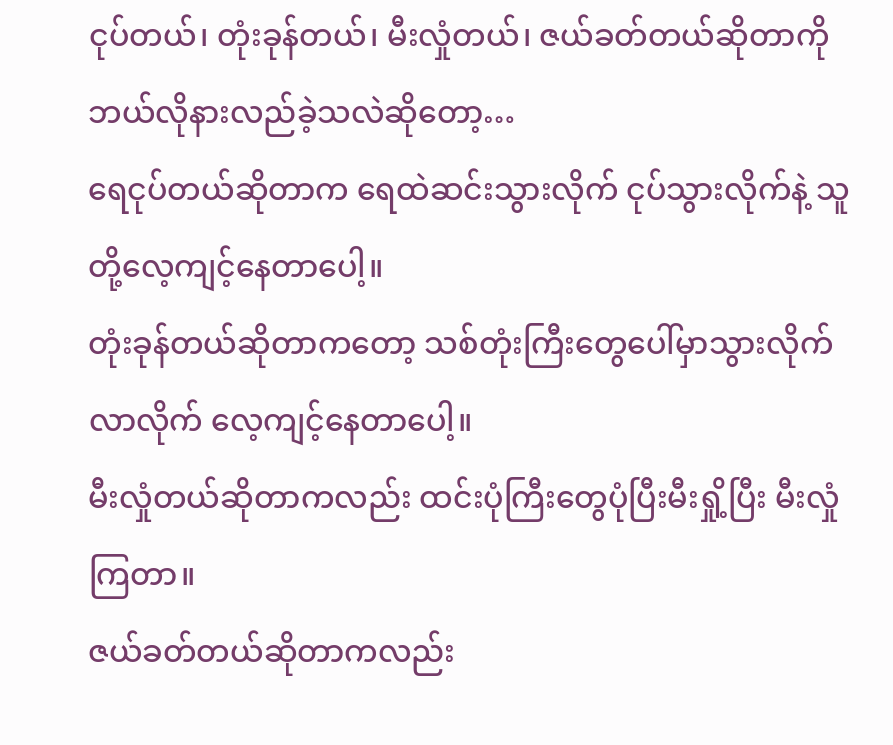ငုပ်တယ်၊ တုံးခုန်တယ်၊ မီးလှုံတယ်၊ ဇယ်ခတ်တယ်ဆိုတာကို ဘယ်လိုနားလည်ခဲ့သလဲဆိုတော့…
ရေငုပ်တယ်ဆိုတာက ရေထဲဆင်းသွားလိုက် ငုပ်သွားလိုက်နဲ့ သူတို့လေ့ကျင့်နေတာပေါ့။
တုံးခုန်တယ်ဆိုတာကတော့ သစ်တုံးကြီးတွေပေါ်မှာသွားလိုက် လာလိုက် လေ့ကျင့်နေတာပေါ့။
မီးလှုံတယ်ဆိုတာကလည်း ထင်းပုံကြီးတွေပုံပြီးမီးရှို့ပြီး မီးလှုံကြတာ။
ဇယ်ခတ်တယ်ဆိုတာကလည်း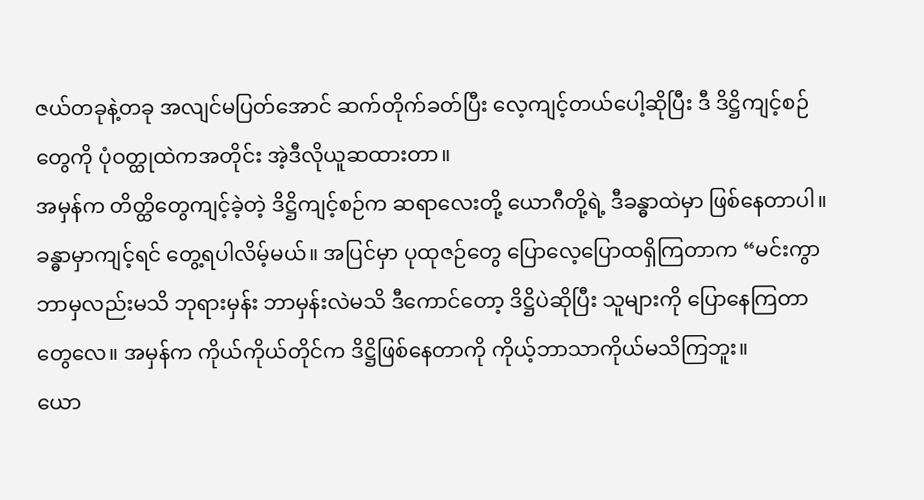ဇယ်တခုနဲ့တခု အလျင်မပြတ်အောင် ဆက်တိုက်ခတ်ပြီး လေ့ကျင့်တယ်ပေါ့ဆိုပြီး ဒီ ဒိဋ္ဌိကျင့်စဉ်တွေကို ပုံဝတ္ထုထဲကအတိုင်း အဲ့ဒီလိုယူဆထားတာ။
အမှန်က တိတ္ထိတွေကျင့်ခဲ့တဲ့ ဒိဋ္ဌိကျင့်စဉ်က ဆရာလေးတို့ ယောဂီတို့ရဲ့ ဒီခန္ဓာထဲမှာ ဖြစ်နေတာပါ။ ခန္ဓာမှာကျင့်ရင် တွေ့ရပါလိမ့်မယ်။ အပြင်မှာ ပုထုဇဉ်တွေ ပြောလေ့ပြောထရှိကြတာက “မင်းကွာ ဘာမှလည်းမသိ ဘုရားမှန်း ဘာမှန်းလဲမသိ ဒီကောင်တော့ ဒိဋ္ဌိပဲဆိုပြီး သူများကို ပြောနေကြတာတွေလေ။ အမှန်က ကိုယ်ကိုယ်တိုင်က ဒိဋ္ဌိဖြစ်နေတာကို ကိုယ့်ဘာသာကိုယ်မသိကြဘူး။
ယော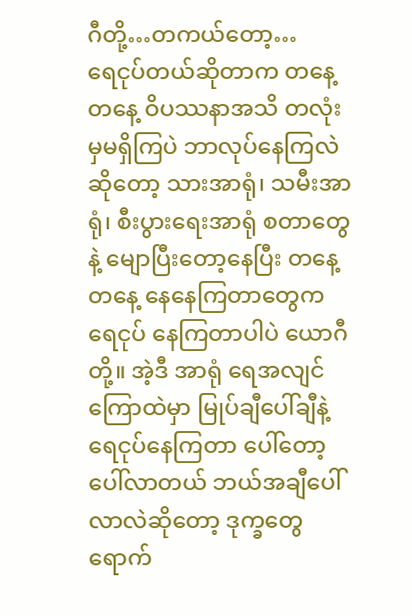ဂီတို့…တကယ်တော့…
ရေငုပ်တယ်ဆိုတာက တနေ့တနေ့ ဝိပဿနာအသိ တလုံးမှမရှိကြပဲ ဘာလုပ်နေကြလဲဆိုတော့ သားအာရုံ၊ သမီးအာရုံ၊ စီးပွားရေးအာရုံ စတာတွေနဲ့ မျောပြီးတော့နေပြီး တနေ့တနေ့ နေနေကြတာတွေက ရေငုပ် နေကြတာပါပဲ ယောဂီတို့။ အဲ့ဒီ အာရုံ ရေအလျင်ကြောထဲမှာ မြုပ်ချီပေါ်ချီနဲ့ရေငုပ်နေကြတာ ပေါ်တော့ပေါ်လာတယ် ဘယ်အချီပေါ်လာလဲဆိုတော့ ဒုက္ခတွေရောက်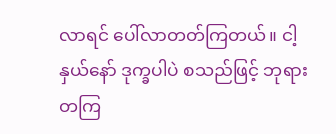လာရင် ပေါ်လာတတ်ကြတယ်။ ငါ့နှယ်နော် ဒုက္ခပါပဲ စသည်ဖြင့် ဘုရားတကြ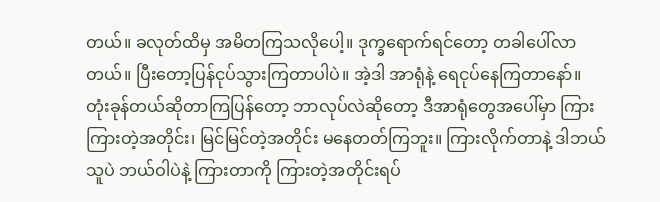တယ်။ ခလုတ်ထိမှ အမိတကြသလိုပေါ့။ ဒုက္ခရောက်ရင်တော့ တခါပေါ်လာတယ်။ ပြီးတော့ပြန်ငုပ်သွားကြတာပါပဲ။ အဲ့ဒါ အာရုံနဲ့ ရေငုပ်နေကြတာနော်။
တုံးခုန်တယ်ဆိုတာကြပြန်တော့ ဘာလုပ်လဲဆိုတော့ ဒီအာရုံတွေအပေါ်မှာ ကြား ကြားတဲ့အတိုင်း၊ မြင်မြင်တဲ့အတိုင်း မနေတတ်ကြဘူး။ ကြားလိုက်တာနဲ့ ဒါဘယ်သူပဲ ဘယ်ဝါပဲနဲ့ ကြားတာကို ကြားတဲ့အတိုင်းရပ်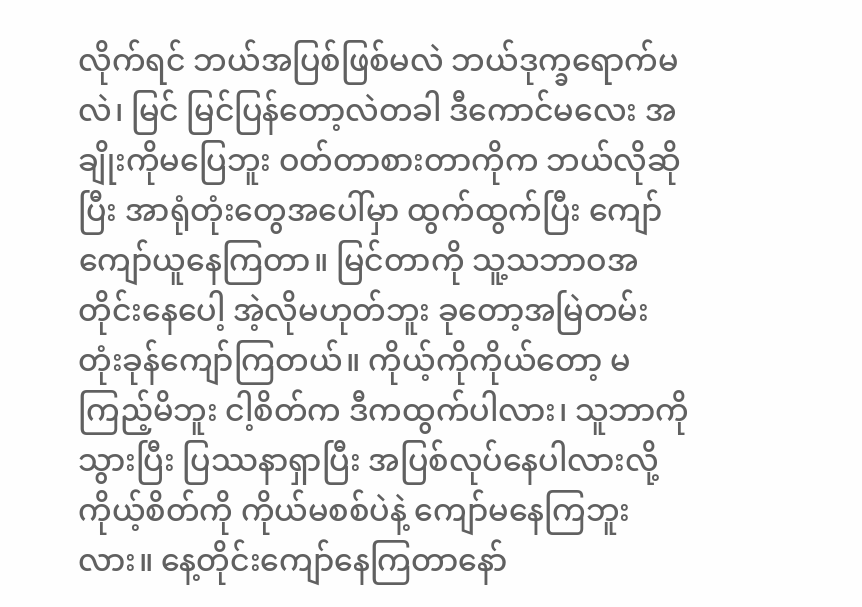လိုက်ရင် ဘယ်အပြစ်ဖြစ်မလဲ ဘယ်ဒုက္ခရောက်မလဲ၊ မြင် မြင်ပြန်တော့လဲတခါ ဒီကောင်မလေး အချိုးကိုမပြေဘူး ဝတ်တာစားတာကိုက ဘယ်လိုဆိုပြီး အာရုံတုံးတွေအပေါ်မှာ ထွက်ထွက်ပြီး ကျော်ကျော်ယူနေကြတာ။ မြင်တာကို သူ့သဘာဝအတိုင်းနေပေါ့ အဲ့လိုမဟုတ်ဘူး ခုတော့အမြဲတမ်း တုံးခုန်ကျော်ကြတယ်။ ကိုယ့်ကိုကိုယ်တော့ မကြည့်မိဘူး ငါ့စိတ်က ဒီကထွက်ပါလား၊ သူဘာကိုသွားပြီး ပြဿနာရှာပြီး အပြစ်လုပ်နေပါလားလို့ ကိုယ့်စိတ်ကို ကိုယ်မစစ်ပဲနဲ့ ကျော်မနေကြဘူးလား။ နေ့တိုင်းကျော်နေကြတာနော်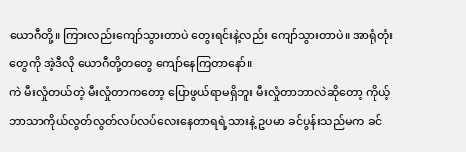ယောဂီတို့။ ကြားလည်းကျော်သွားတာပဲ တွေးရင်းနဲ့လည်း ကျော်သွားတာပဲ။ အာရုံတုံးတွေကို အဲ့ဒီလို ယောဂီတို့တတွေ ကျော်နေကြတာနော်။
ကဲ မီးလှုံတယ်တဲ့ မီးလှုံတာကတော့ ပြောဖွယ်ရာမရှိဘူး မီးလှုံတာဘာလဲဆိုတော့ ကိုယ့်ဘာသာကိုယ်လွတ်လွတ်လပ်လပ်လေးနေတာရရဲ့သားနဲ့ ဥပမာ ခင်ပွန်းသည်မက ခင်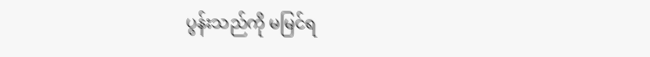ပွန်းသည်ကို မမြင်ရ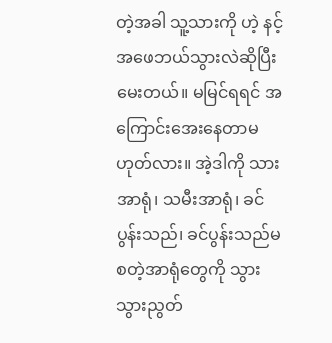တဲ့အခါ သူ့သားကို ဟဲ့ နင့်အဖေဘယ်သွားလဲဆိုပြီးမေးတယ်။ မမြင်ရရင် အကြောင်းအေးနေတာမဟုတ်လား။ အဲ့ဒါကို သားအာရုံ၊ သမီးအာရုံ၊ ခင်ပွန်းသည်၊ ခင်ပွန်းသည်မ စတဲ့အာရုံတွေကို သွားသွားညွတ်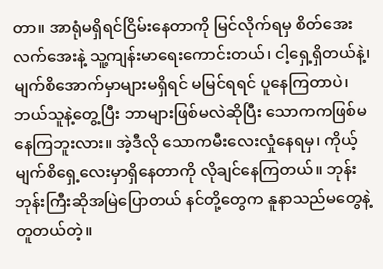တာ။ အာရုံမရှိရင်ငြိမ်းနေတာကို မြင်လိုက်ရမှ စိတ်အေးလက်အေးနဲ့ သူ့ကျန်းမာရေးကောင်းတယ်၊ ငါ့ရှေ့ရှိတယ်နဲ့၊ မျက်စိအောက်မှာများမရှိရင် မမြင်ရရင် ပူနေကြတာပဲ၊ ဘယ်သူနဲ့တွေ့ပြီး ဘာများဖြစ်မလဲဆိုပြီး သောကကဖြစ်မနေကြဘူးလား။ အဲ့ဒီလို သောကမီးလေးလှုံနေရမှ၊ ကိုယ့်မျက်စိရှေ့လေးမှာရှိနေတာကို လိုချင်နေကြတယ်။ ဘုန်းဘုန်းကြီးဆိုအမြဲပြောတယ် နင်တို့တွေက နူနာသည်မတွေနဲ့တူတယ်တဲ့။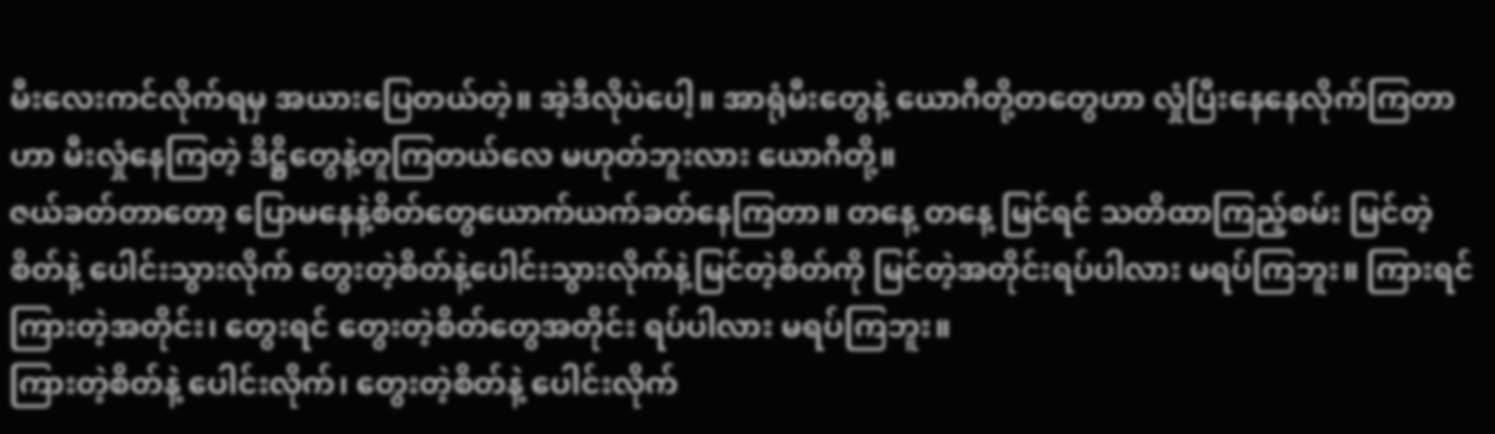မီးလေးကင်လိုက်ရမှ အယားပြေတယ်တဲ့။ အဲ့ဒီလိုပဲပေါ့။ အာရုံမီးတွေနဲ့ ယောဂီတို့တတွေဟာ လှုံပြီးနေနေလိုက်ကြတာဟာ မီးလှုံနေကြတဲ့ ဒိဋ္ဌိတွေနဲ့တူကြတယ်လေ မဟုတ်ဘူးလား ယောဂီတို့။
ဇယ်ခတ်တာတော့ ပြောမနေနဲ့စိတ်တွေယောက်ယက်ခတ်နေကြတာ။ တနေ့ တနေ့ မြင်ရင် သတိထာကြည့်စမ်း မြင်တဲ့စိတ်နဲ့ ပေါင်းသွားလိုက် တွေးတဲ့စိတ်နဲ့ပေါင်းသွားလိုက်နဲ့မြင်တဲ့စိတ်ကို မြင်တဲ့အတိုင်းရပ်ပါလား မရပ်ကြဘူး။ ကြားရင် ကြားတဲ့အတိုင်း၊ တွေးရင် တွေးတဲ့စိတ်တွေအတိုင်း ရပ်ပါလား မရပ်ကြဘူး။
ကြားတဲ့စိတ်နဲ့ ပေါင်းလိုက်၊ တွေးတဲ့စိတ်နဲ့ ပေါင်းလိုက်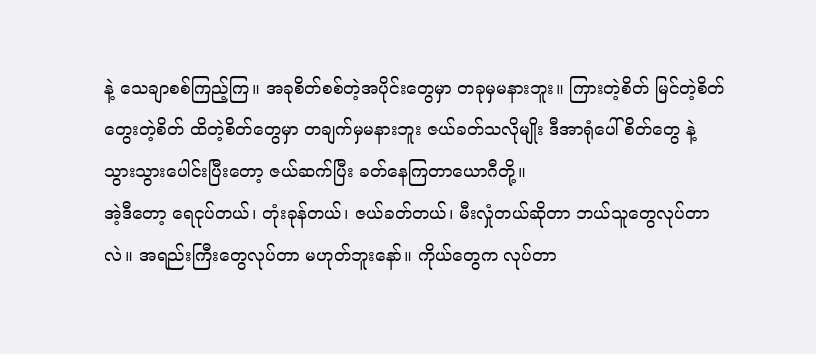နဲ့ သေချာစစ်ကြည့်ကြ။ အခုစိတ်စစ်တဲ့အပိုင်းတွေမှာ တခုမှမနားဘူး။ ကြားတဲ့စိတ် မြင်တဲ့စိတ် တွေးတဲ့စိတ် ထိတဲ့စိတ်တွေမှာ တချက်မှမနားဘူး ဇယ်ခတ်သလိုမျိုး ဒီအာရုံပေါ်စိတ်တွေ နဲ့ သွားသွားပေါင်းပြီးတော့ ဇယ်ဆက်ပြီး ခတ်နေကြတာယောဂီတို့။
အဲ့ဒီတော့ ရေငုပ်တယ်၊ တုံးခုန်တယ်၊ ဇယ်ခတ်တယ်၊ မီးလှုံတယ်ဆိုတာ ဘယ်သူတွေလုပ်တာလဲ။ အရည်းကြီးတွေလုပ်တာ မဟုတ်ဘူးနော်။ ကိုယ်တွေက လုပ်တာ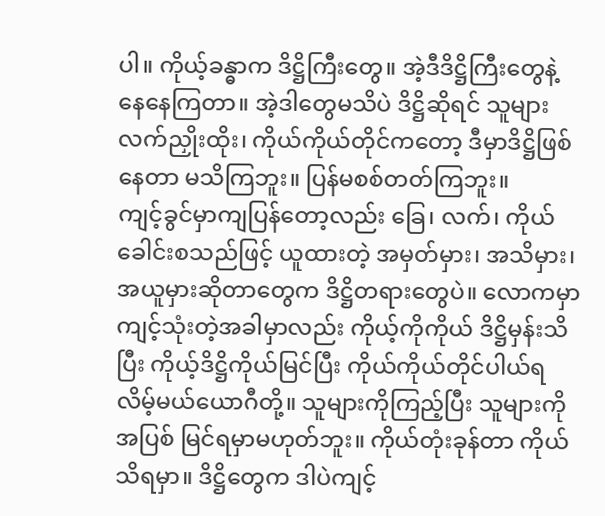ပါ။ ကိုယ့်ခန္ဓာက ဒိဋ္ဌိကြီးတွေ။ အဲ့ဒီဒိဋ္ဌိကြီးတွေနဲ့ နေနေကြတာ။ အဲ့ဒါတွေမသိပဲ ဒိဋ္ဌိဆိုရင် သူများလက်ညှိုးထိုး၊ ကိုယ်ကိုယ်တိုင်ကတော့ ဒီမှာဒိဋ္ဌိဖြစ်နေတာ မသိကြဘူး။ ပြန်မစစ်တတ်ကြဘူး။
ကျင့်ခွင်မှာကျပြန်တော့လည်း ခြေ၊ လက်၊ ကိုယ်ခေါင်းစသည်ဖြင့် ယူထားတဲ့ အမှတ်မှား၊ အသိမှား၊ အယူမှားဆိုတာတွေက ဒိဋ္ဌိတရားတွေပဲ။ လောကမှာ ကျင့်သုံးတဲ့အခါမှာလည်း ကိုယ့်ကိုကိုယ် ဒိဋ္ဌိမှန်းသိပြီး ကိုယ့်ဒိဋ္ဌိကိုယ်မြင်ပြီး ကိုယ်ကိုယ်တိုင်ပါယ်ရလိမ့်မယ်ယောဂီတို့။ သူများကိုကြည့်ပြီး သူများကိုအပြစ် မြင်ရမှာမဟုတ်ဘူး။ ကိုယ်တုံးခုန်တာ ကိုယ်သိရမှာ။ ဒိဋ္ဌိတွေက ဒါပဲကျင့်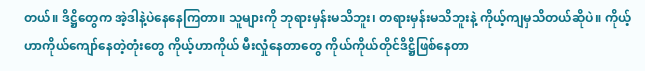တယ်။ ဒိဋ္ဌိတွေက အဲ့ဒါနဲ့ပဲနေနေကြတာ။ သူများကို ဘုရားမှန်းမသိဘူး၊ တရားမှန်းမသိဘူးနဲ့ ကိုယ့်ကျမှသိတယ်ဆိုပဲ။ ကိုယ့်ဟာကိုယ်ကျော်နေတဲ့တုံးတွေ ကိုယ့်ဟာကိုယ် မီးလှုံနေတာတွေ ကိုယ်ကိုယ်တိုင်ဒိဋ္ဌိဖြစ်နေတာ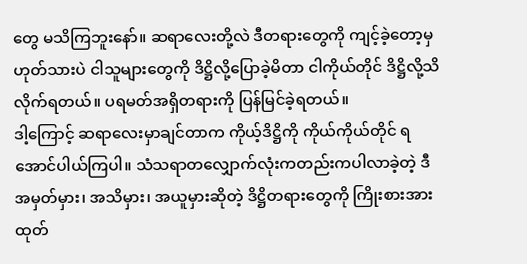တွေ မသိကြဘူးနော်။ ဆရာလေးတို့လဲ ဒီတရားတွေကို ကျင့်ခဲ့တော့မှ ဟုတ်သားပဲ ငါသူများတွေကို ဒိဋ္ဌိလို့ပြောခဲ့မိတာ ငါကိုယ်တိုင် ဒိဋ္ဌိလို့သိလိုက်ရတယ်။ ပရမတ်အရှိတရားကို ပြန်မြင်ခဲ့ရတယ်။
ဒါ့ကြောင့် ဆရာလေးမှာချင်တာက ကိုယ့်ဒိဋ္ဌိကို ကိုယ်ကိုယ်တိုင် ရအောင်ပါယ်ကြပါ။ သံသရာတလျှောက်လုံးကတည်းကပါလာခဲ့တဲ့ ဒီ အမှတ်မှား၊ အသိမှား၊ အယူမှားဆိုတဲ့ ဒိဋ္ဌိတရားတွေကို ကြိုးစားအားထုတ်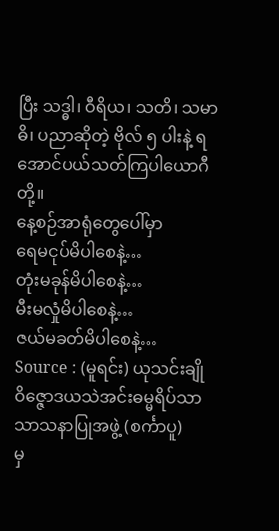ပြီး သဒ္ဓါ၊ ဝီရိယ၊ သတိ၊ သမာဓိ၊ ပညာဆိုတဲ့ ဗိုလ် ၅ ပါးနဲ့ ရအောင်ပယ်သတ်ကြပါယောဂီတို့။
နေ့စဉ်အာရုံတွေပေါ်မှာ
ရေမငုပ်မိပါစေနဲ့…
တုံးမခုန်မိပါစေနဲ့…
မီးမလှုံမိပါစေနဲ့…
ဇယ်မခတ်မိပါစေနဲ့…
Source : (မူရင်း) ယုသင်းချို
ဝိဇ္ဇောဒယသဲအင်းဓမ္မရိပ်သာ
သာသနာပြုအဖွဲ့ (စင်္ကာပူ)
မှ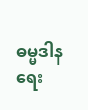ဓမ္မဒါန ရေး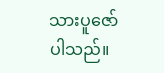သားပူဇော်ပါသည်။